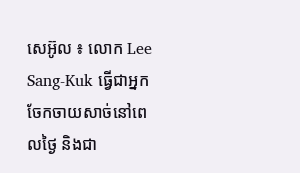សេអ៊ូល ៖ លោក Lee Sang-Kuk ធ្វើជាអ្នកចែកចាយសាច់នៅពេលថ្ងៃ និងជា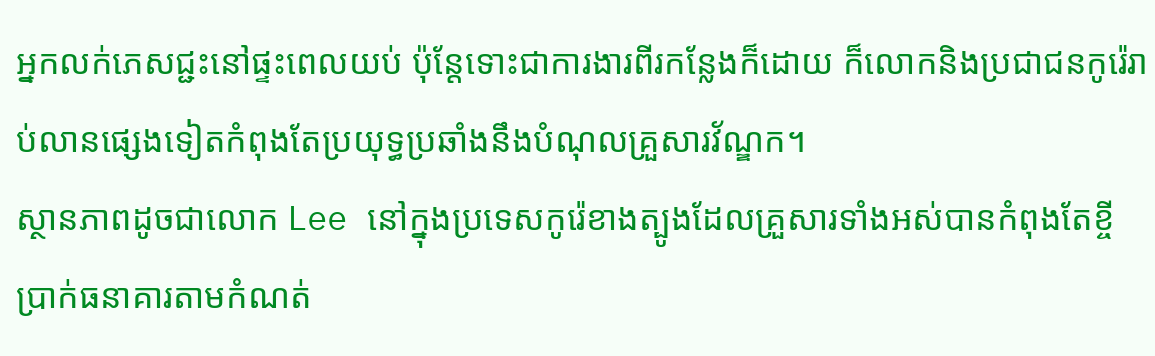អ្នកលក់ភេសជ្ជះនៅផ្ទះពេលយប់ ប៉ុន្តែទោះជាការងារពីរកន្លែងក៏ដោយ ក៏លោកនិងប្រជាជនកូរ៉េរាប់លានផ្សេងទៀតកំពុងតែប្រយុទ្ធប្រឆាំងនឹងបំណុលគ្រួសារវ័ណ្ឌក។
ស្ថានភាពដូចជាលោក Lee នៅក្នុងប្រទេសកូរ៉េខាងត្បូងដែលគ្រួសារទាំងអស់បានកំពុងតែខ្ចីប្រាក់ធនាគារតាមកំណត់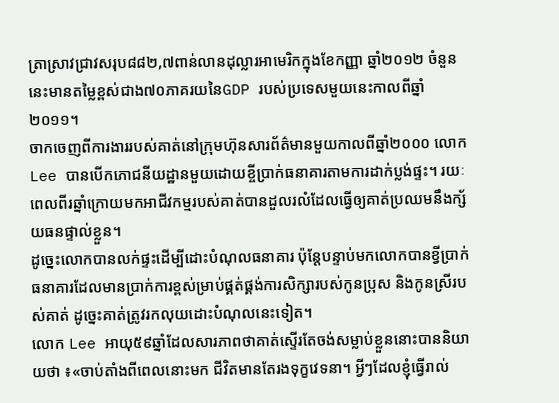ត្រាស្រាវជ្រាវសរុប៨៨២,៧ពាន់លានដុល្លារអាមេរិកក្នុងខែកញ្ញា ឆ្នាំ២០១២ ចំនួននេះមានតម្លៃខ្ពស់ជាង៧០ភាគរយនៃGDP របស់ប្រទេសមួយនេះកាលពីឆ្នាំ២០១១។
ចាកចេញពីការងាររបស់គាត់នៅក្រុមហ៊ុនសារព័ត៌មានមួយកាលពីឆ្នាំ២០០០ លោក Lee បានបើកភោជនីយដ្ឋានមួយដោយខ្ចីប្រាក់ធនាគារតាមការដាក់ប្លង់ផ្ទះ។ រយៈពេលពីរឆ្នាំក្រោយមកអាជីវកម្មរបស់គាត់បានដួលរលំដែលធ្វើឲ្យគាត់ប្រឈមនឹងក្ស័យធនផ្ទាល់ខ្លួន។
ដូច្នេះលោកបានលក់ផ្ទះដើម្បីដោះបំណុលធនាគារ ប៉ុន្តែបន្ទាប់មកលោកបានខ្វីប្រាក់ធនាគារដែលមានប្រាក់ការខ្ពស់ម្រាប់ផ្គត់ផ្គង់ការសិក្សារបស់កូនប្រុស និងកូនស្រីរបស់គាត់ ដូច្នេះគាត់ត្រូវរកលុយដោះបំណុលនេះទៀត។
លោក Lee អាយុ៥៩ឆ្នាំដែលសារភាពថាគាត់ស្ទើរតែចង់សម្លាប់ខ្លួននោះបាននិយាយថា ៖«ចាប់តាំងពីពេលនោះមក ជីវិតមានតែរងទុក្ខវេទនា។ អ្វីៗដែលខ្ញុំធ្វើរាល់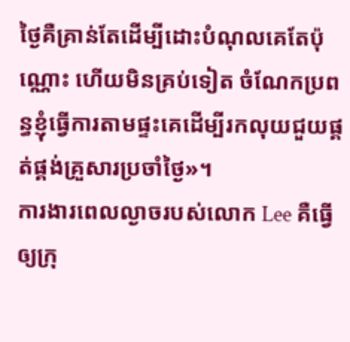ថ្ងៃគឺគ្រាន់តែដើម្បីដោះបំណុលគេតែប៉ុណ្ណោះ ហើយមិនគ្រប់ទៀត ចំណែកប្រពន្ធខ្ញុំធ្វើការតាមផ្ទះគេដើម្បីរកលុយជួយផ្គត់ផ្គង់គ្រួសារប្រចាំថ្ងៃ»។
ការងារពេលល្ងាចរបស់លោក Lee គឺធ្វើឲ្យក្រុ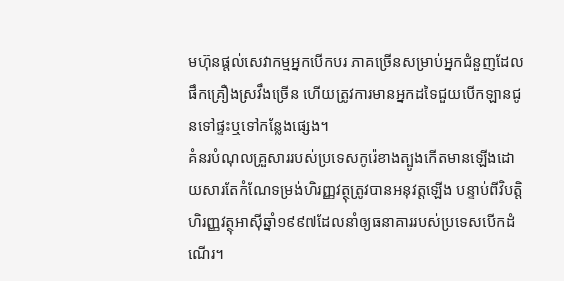មហ៊ុនផ្តល់សេវាកម្មអ្នកបើកបរ ភាគច្រើនសម្រាប់អ្នកជំនួញដែលផឹកគ្រឿងស្រវឹងច្រើន ហើយត្រូវការមានអ្នកដទៃជួយបើកឡានជូនទៅផ្ទះឬទៅកន្លែងផ្សេង។
គំនរបំណុលគ្រួសាររបស់ប្រទេសកូរ៉េខាងត្បូងកើតមានឡើងដោយសារតែកំណែទម្រង់ហិរញ្ញវត្ថុត្រូវបានអនុវត្តឡើង បន្ទាប់ពីវិបត្តិហិរញ្ញវត្ថុអាស៊ីឆ្នាំ១៩៩៧ដែលនាំឲ្យធនាគាររបស់ប្រទេសបើកដំណើរ។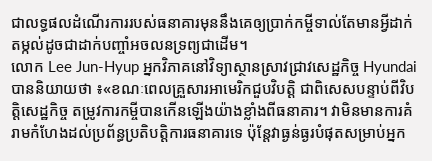ជាលទ្ធផលដំណើរការរបស់ធនាគារមុននឹងគេឲ្យប្រាក់កម្ចីទាល់តែមានអ្វីដាក់តម្កល់ដូចជាដាក់បញ្ចាំអចលនទ្រព្យជាដើម។
លោក Lee Jun-Hyup អ្នកវិភាគនៅវិទ្យាស្ថានស្រាវជ្រាវសេដ្ឋកិច្ច Hyundai បាននិយាយថា ៖«ខណៈពេលគ្រួសារអាមេរិកជួបវិបត្តិ ជាពិសេសបន្ទាប់ពីវិបត្តិសេដ្ឋកិច្ច តម្រូវការកម្ចីបានកើនឡើងយ៉ាងខ្លាំងពីធនាគារ។ វាមិនមានការគំរាមកំហែងដល់ប្រព័ន្ធប្រតិបត្តិការធនាគារទេ ប៉ុន្តែវាធ្ងន់ធ្ងរបំផុតសម្រាប់អ្នក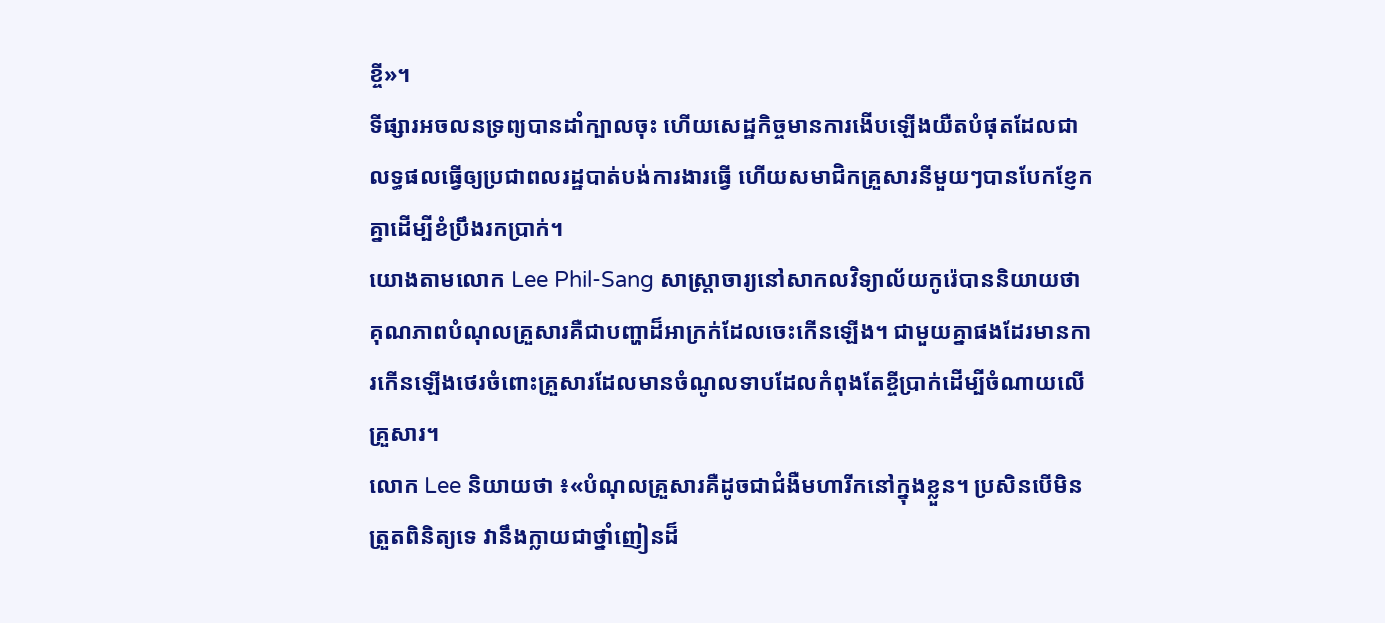ខ្ចី»។
ទីផ្សារអចលនទ្រព្យបានដាំក្បាលចុះ ហើយសេដ្ឋកិច្ចមានការងើបឡើងយឺតបំផុតដែលជាលទ្ធផលធ្វើឲ្យប្រជាពលរដ្ឋបាត់បង់ការងារធ្វើ ហើយសមាជិកគ្រួសារនីមួយៗបានបែកខ្ញែកគ្នាដើម្បីខំប្រឹងរកប្រាក់។
យោងតាមលោក Lee Phil-Sang សាស្ត្រាចារ្យនៅសាកលវិទ្យាល័យកូរ៉េបាននិយាយថា គុណភាពបំណុលគ្រួសារគឺជាបញ្ហាដ៏អាក្រក់ដែលចេះកើនឡើង។ ជាមួយគ្នាផងដែរមានការកើនឡើងថេរចំពោះគ្រួសារដែលមានចំណូលទាបដែលកំពុងតែខ្ចីប្រាក់ដើម្បីចំណាយលើគ្រួសារ។
លោក Lee និយាយថា ៖«បំណុលគ្រួសារគឺដូចជាជំងឺមហារីកនៅក្នុងខ្លួន។ ប្រសិនបើមិនត្រួតពិនិត្យទេ វានឹងក្លាយជាថ្នាំញៀនដ៏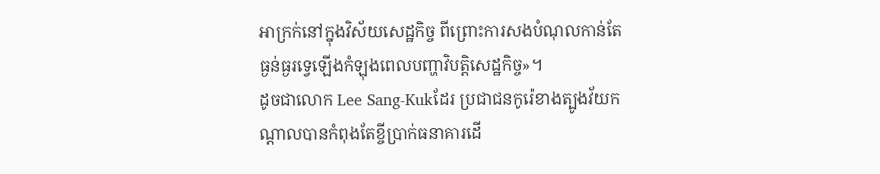អាក្រក់នៅក្នុងវិស័យសេដ្ឋកិច្ច ពីព្រោះការសងបំណុលកាន់តែធ្ងន់ធ្ងរទ្វេឡើងកំឡុងពេលបញ្ហាវិបត្តិសេដ្ឋកិច្ច»។
ដូចជាលោក Lee Sang-Kukដែរ ប្រជាជនកូរ៉េខាងត្បូងវ័យកណ្តាលបានកំពុងតែខ្ចីប្រាក់ធនាគារដើ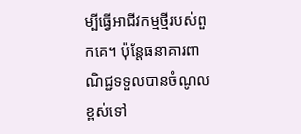ម្បីធ្វើអាជីវកម្មថ្មីរបស់ពួកគេ។ ប៉ុន្តែធនាគារពាណិជ្ជទទួលបានចំណូលខ្ពស់ទៅ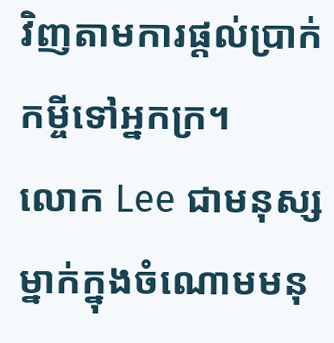វិញតាមការផ្តល់ប្រាក់កម្ចីទៅអ្នកក្រ។
លោក Lee ជាមនុស្សម្នាក់ក្នុងចំណោមមនុ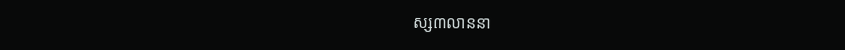ស្ស៣លាននា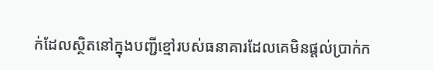ក់ដែលស្ថិតនៅក្នុងបញ្ជីខ្មៅរបស់ធនាគារដែលគេមិនផ្តល់ប្រាក់ក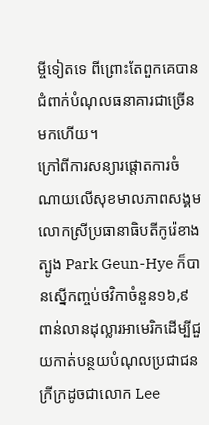ម្ចីទៀតទេ ពីព្រោះតែពួកគេបានជំពាក់បំណុលធនាគារជាច្រើនមកហើយ។
ក្រៅពីការសន្យារផ្តោតការចំណាយលើសុខមាលភាពសង្គម លោកស្រីប្រធានាធិបតីកូរ៉េខាងត្បូង Park Geun-Hye ក៏បានស្នើកញ្ចប់ថវិកាចំនួន១៦,៩ពាន់លានដុល្លារអាមេរិកដើម្បីជួយកាត់បន្ថយបំណុលប្រជាជនក្រីក្រដូចជាលោក Lee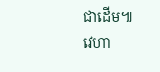ជាដើម៕
វេហា